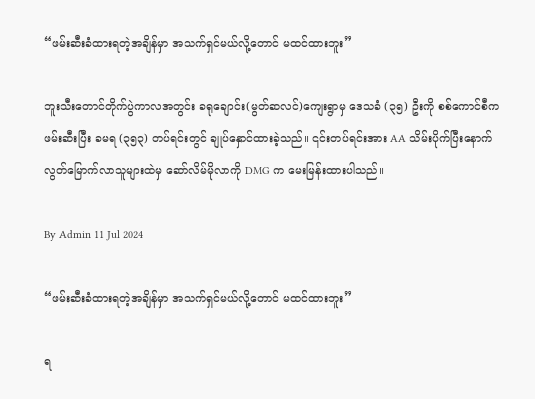“ဖမ်းဆီးခံထားရတဲ့အချိန်မှာ အသက်ရှင်မယ်လို့တောင် မထင်ထားဘူး”

ဘူးသီးတောင်တိုက်ပွဲကာလအတွင်း ခရုချောင်း(မွတ်ဆလင်)ကျေးရွာမှ ဒေသခံ (၃၅) ဦးကို စစ်ကောင်စီကဖမ်းဆီးပြီး ခမရ (၃၅၃) တပ်ရင်းတွင် ချုပ်နှောင်ထားခဲ့သည်။ ၎င်းတပ်ရင်းအား AA သိမ်းပိုက်ပြီးနောက် လွတ်မြောက်လာသူများထဲမှ ဆော်လိမ်မိုလာကို DMG က မေးမြန်းထားပါသည်။

By Admin 11 Jul 2024

“ဖမ်းဆီးခံထားရတဲ့အချိန်မှာ အသက်ရှင်မယ်လို့တောင် မထင်ထားဘူး”

ရ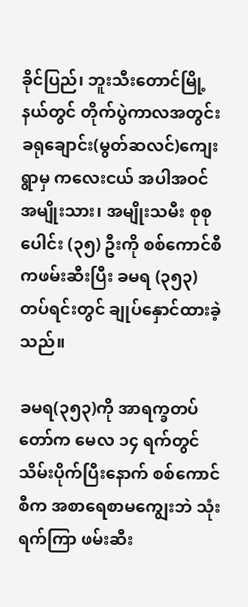ခိုင်ပြည်၊ ဘူးသီးတောင်မြို့နယ်တွင် တိုက်ပွဲကာလအတွင်း ခရုချောင်း(မွတ်ဆလင်)ကျေးရွာမှ ကလေးငယ် အပါအဝင် အမျိုးသား၊ အမျိုးသမီး စုစုပေါင်း (၃၅) ဦးကို စစ်ကောင်စီကဖမ်းဆီးပြီး ခမရ (၃၅၃) တပ်ရင်းတွင် ချုပ်နှောင်ထားခဲ့သည်။

ခမရ(၃၅၃)ကို အာရက္ခတပ်တော်က မေလ ၁၄ ရက်တွင် သိမ်းပိုက်ပြီးနောက် စစ်ကောင်စီက အစာရေစာမကျွေးဘဲ သုံးရက်ကြာ ဖမ်းဆီး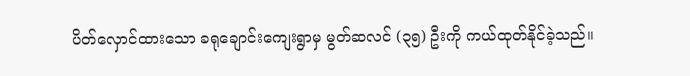ပိတ်လှောင်ထားသော ခရုချောင်းကျေးရွာမှ မွတ်ဆလင် (၃၅) ဦးကို ကယ်ထုတ်နိုင်ခဲ့သည်။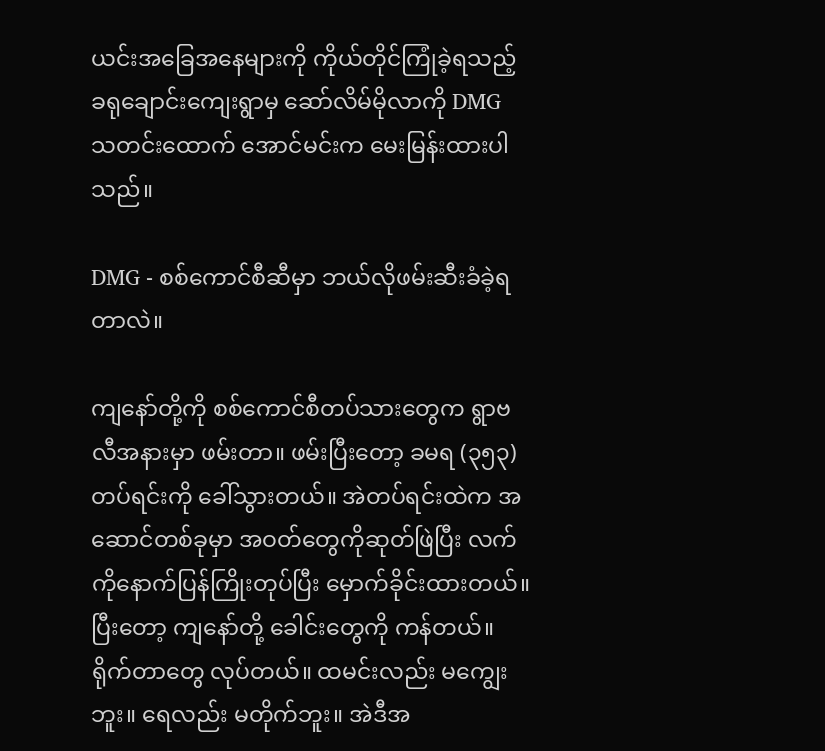ယင်းအခြေအနေများကို ကိုယ်တိုင်ကြုံခဲ့ရသည့် ခရုချောင်းကျေးရွာမှ ဆော်လိမ်မိုလာကို DMG သတင်းထောက် အောင်မင်းက မေးမြန်းထားပါသည်။

DMG - စစ်ကောင်စီဆီမှာ ဘယ်လိုဖမ်းဆီးခံခဲ့ရတာလဲ။

ကျနော်တို့ကို စစ်ကောင်စီတပ်သားတွေက ရွာဗလီအနားမှာ ဖမ်းတာ။ ဖမ်းပြီးတော့ ခမရ (၃၅၃) တပ်ရင်းကို ခေါ်သွားတယ်။ အဲတပ်ရင်းထဲက အဆောင်တစ်ခုမှာ အဝတ်တွေကိုဆုတ်ဖြဲပြီး လက်ကိုနောက်ပြန်ကြိုးတုပ်ပြီး မှောက်ခိုင်းထားတယ်။ ပြီးတော့ ကျနော်တို့ ခေါင်းတွေကို ကန်တယ်။ ရိုက်တာတွေ လုပ်တယ်။ ထမင်းလည်း မကျွေးဘူး။ ရေလည်း မတိုက်ဘူး။ အဲဒီအ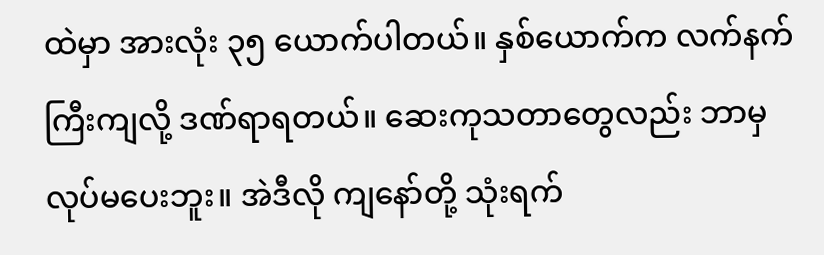ထဲမှာ အားလုံး ၃၅ ယောက်ပါတယ်။ နှစ်ယောက်က လက်နက်ကြီးကျလို့ ဒဏ်ရာရတယ်။ ဆေးကုသတာတွေလည်း ဘာမှ လုပ်မပေးဘူး။ အဲဒီလို ကျနော်တို့ သုံးရက်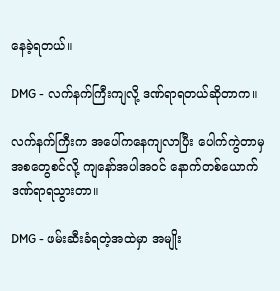နေခဲ့ရတယ်။

DMG - လက်နက်ကြီးကျလို့ ဒဏ်ရာရတယ်ဆိုတာက။

လက်နက်ကြီးက အပေါ်ကနေကျလာပြီး ပေါက်ကွဲတာမှ အစတွေစင်လို့ ကျနော်အပါအဝင် နောက်တစ်ယောက် ဒဏ်ရာရသွားတာ။

DMG - ဖမ်းဆီးခံရတဲ့အထဲမှာ အမျိုး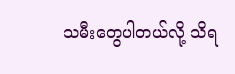သမီးတွေပါတယ်လို့ သိရ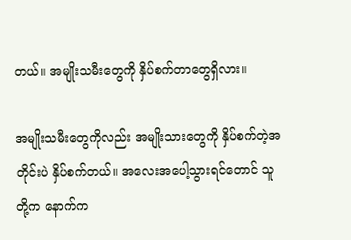တယ်။ အမျိုးသမီးတွေကို နှိပ်စက်တာတွေရှိလား။

အမျိုးသမီးတွေကိုလည်း အမျိုးသားတွေကို နှိပ်စက်တဲ့အတိုင်းပဲ နှိပ်စက်တယ်။ အလေးအပေါ့သွားရင်တောင် သူတို့က နောက်က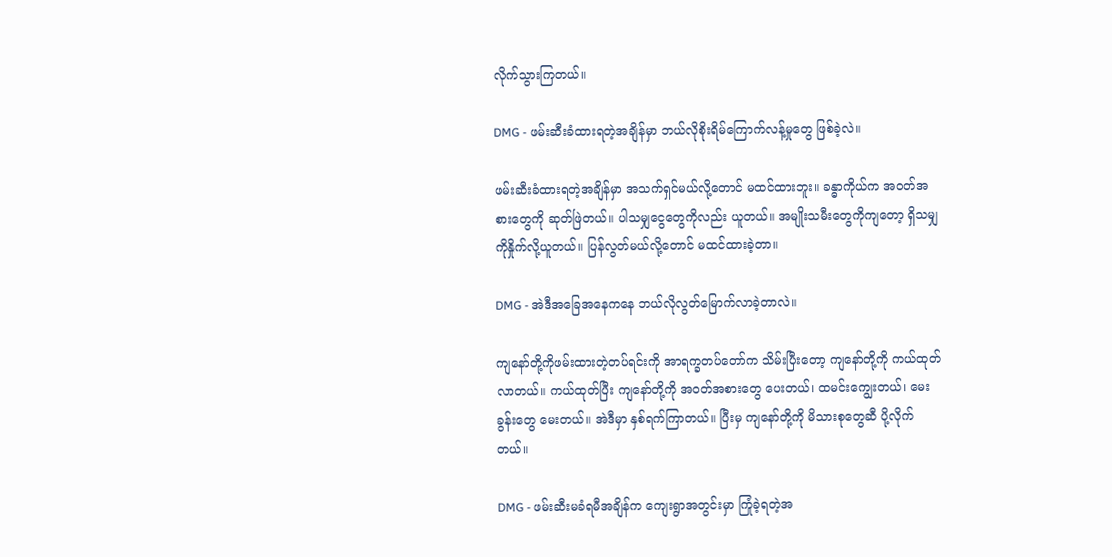လိုက်သွားကြတယ်။

DMG - ဖမ်းဆီးခံထားရတဲ့အချိန်မှာ ဘယ်လိုစိုးရိမ်ကြောက်လန့်မှုတွေ ဖြစ်ခဲ့လဲ။

ဖမ်းဆီးခံထားရတဲ့အချိန်မှာ အသက်ရှင်မယ်လို့တောင် မထင်ထားဘူး။ ခန္ဓာကိုယ်က အဝတ်အစားတွေကို ဆုတ်ဖြဲတယ်။ ပါသမျှငွေတွေကိုလည်း ယူတယ်။ အမျိုးသမီးတွေကိုကျတော့ ရှိသမျှကိုနှိုက်လို့ယူတယ်။ ပြန်လွတ်မယ်လို့တောင် မထင်ထားခဲ့တာ။

DMG - အဲဒီအခြေအနေကနေ ဘယ်လိုလွတ်မြောက်လာခဲ့တာလဲ။

ကျနော်တို့ကိုဖမ်းထားတဲ့တပ်ရင်းကို အာရက္ခတပ်တော်က သိမ်းပြီးတော့ ကျနော်တို့ကို ကယ်ထုတ်လာတယ်။ ကယ်ထုတ်ပြီး ကျနော်တို့ကို အဝတ်အစားတွေ ပေးတယ်၊ ထမင်းကျွေးတယ်၊ မေးခွန်းတွေ မေးတယ်။ အဲဒီမှာ နှစ်ရက်ကြာတယ်။ ပြီးမှ ကျနော်တို့ကို မိသားစုတွေဆီ ပို့လိုက်တယ်။

DMG - ဖမ်းဆီးမခံရမီအချိန်က ကျေးရွာအတွင်းမှာ ကြုံခဲ့ရတဲ့အ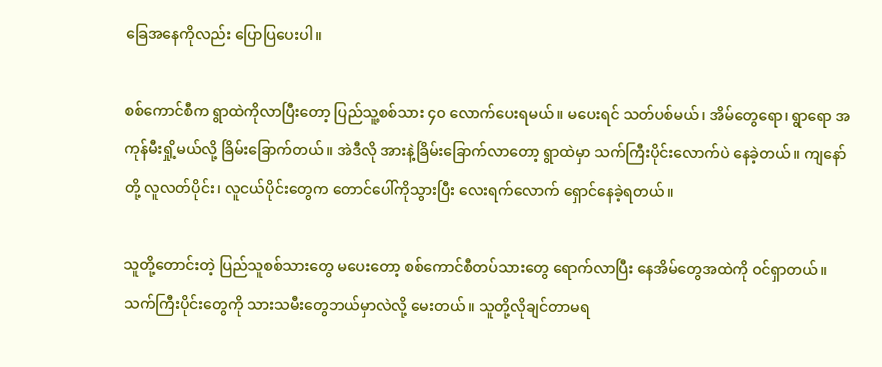ခြေအနေကိုလည်း ပြောပြပေးပါ။

စစ်ကောင်စီက ရွာထဲကိုလာပြီးတော့ ပြည်သူ့စစ်သား ၄၀ လောက်ပေးရမယ်။ မပေးရင် သတ်ပစ်မယ်၊ အိမ်တွေရော၊ ရွာရော အကုန်မီးရှို့မယ်လို့ ခြိမ်းခြောက်တယ်။ အဲဒီလို အားနဲ့ခြိမ်းခြောက်လာတော့ ရွာထဲမှာ သက်ကြီးပိုင်းလောက်ပဲ နေခဲ့တယ်။ ကျနော်တို့ လူလတ်ပိုင်း၊ လူငယ်ပိုင်းတွေက တောင်ပေါ်ကိုသွားပြီး လေးရက်လောက် ရှောင်နေခဲ့ရတယ်။

သူတို့တောင်းတဲ့ ပြည်သူစစ်သားတွေ မပေးတော့ စစ်ကောင်စီတပ်သားတွေ ရောက်လာပြီး နေအိမ်တွေအထဲကို ဝင်ရှာတယ်။ သက်ကြီးပိုင်းတွေကို သားသမီးတွေဘယ်မှာလဲလို့ မေးတယ်။ သူတို့လိုချင်တာမရ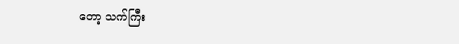တော့ သက်ကြီး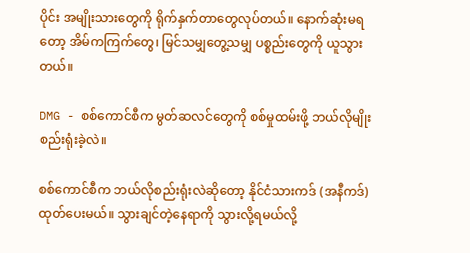ပိုင်း အမျိုးသားတွေကို ရိုက်နှက်တာတွေလုပ်တယ်။ နောက်ဆုံးမရတော့ အိမ်ကကြက်တွေ၊ မြင်သမျှတွေ့သမျှ ပစ္စည်းတွေကို ယူသွားတယ်။

DMG - စစ်ကောင်စီက မွတ်ဆလင်တွေကို စစ်မှုထမ်းဖို့ ဘယ်လိုမျိုးစည်းရုံးခဲ့လဲ။

စစ်ကောင်စီက ဘယ်လိုစည်းရုံးလဲဆိုတော့ နိုင်ငံသားကဒ် (အနီကဒ်) ထုတ်ပေးမယ်။ သွားချင်တဲ့နေရာကို သွားလို့ရမယ်လို့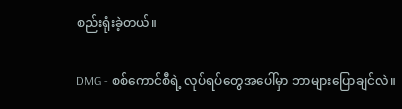စည်းရုံးခဲ့တယ်။

DMG - စစ်ကောင်စီရဲ့ လုပ်ရပ်တွေအပေါ်မှာ ဘာများပြောချင်လဲ။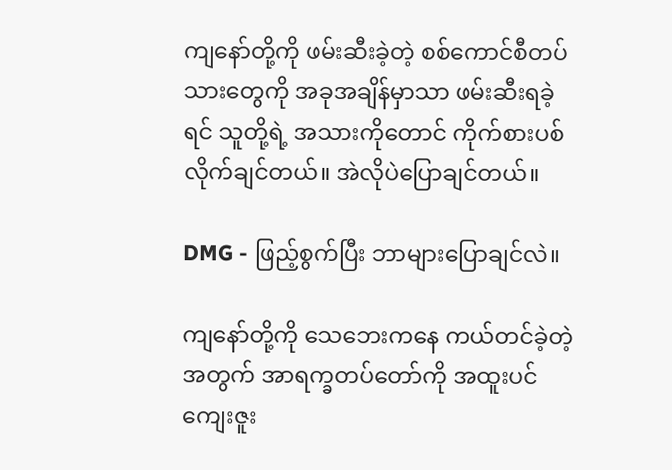ကျနော်တို့ကို ဖမ်းဆီးခဲ့တဲ့ စစ်ကောင်စီတပ်သားတွေကို အခုအချိန်မှာသာ ဖမ်းဆီးရခဲ့ရင် သူတို့ရဲ့ အသားကိုတောင် ကိုက်စားပစ်လိုက်ချင်တယ်။ အဲလိုပဲပြောချင်တယ်။

DMG - ဖြည့်စွက်ပြီး ဘာများပြောချင်လဲ။

ကျနော်တို့ကို သေဘေးကနေ ကယ်တင်ခဲ့တဲ့အတွက် အာရက္ခတပ်တော်ကို အထူးပင်ကျေးဇူး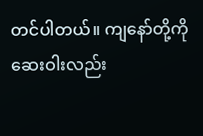တင်ပါတယ်။ ကျနော်တို့ကို ဆေးဝါးလည်း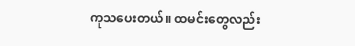ကုသပေးတယ်။ ထမင်းတွေလည်း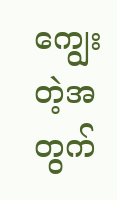ကျွေးတဲ့အတွက်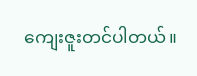ကျေးဇူးတင်ပါတယ်။